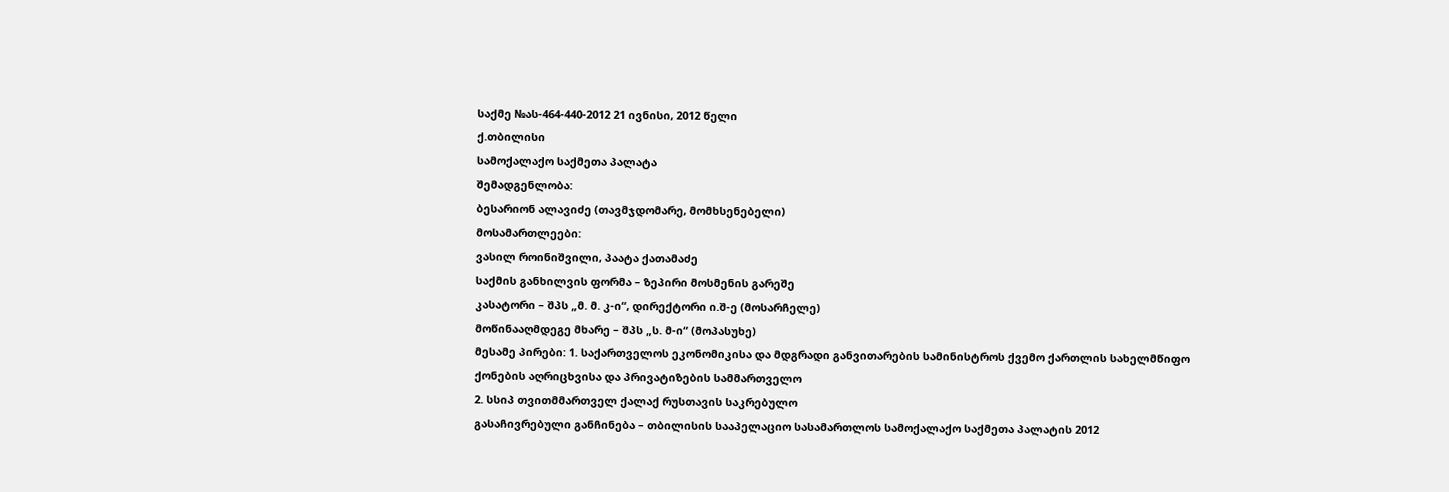საქმე №ას-464-440-2012 21 ივნისი, 2012 წელი
ქ.თბილისი
სამოქალაქო საქმეთა პალატა
შემადგენლობა:
ბესარიონ ალავიძე (თავმჯდომარე, მომხსენებელი)
მოსამართლეები:
ვასილ როინიშვილი, პაატა ქათამაძე
საქმის განხილვის ფორმა – ზეპირი მოსმენის გარეშე
კასატორი – შპს „მ. მ. კ-ი“, დირექტორი ი.შ-ე (მოსარჩელე)
მოწინააღმდეგე მხარე – შპს „ს. მ-ი“ (მოპასუხე)
მესამე პირები: 1. საქართველოს ეკონომიკისა და მდგრადი განვითარების სამინისტროს ქვემო ქართლის სახელმწიფო ქონების აღრიცხვისა და პრივატიზების სამმართველო
2. სსიპ თვითმმართველ ქალაქ რუსთავის საკრებულო
გასაჩივრებული განჩინება – თბილისის სააპელაციო სასამართლოს სამოქალაქო საქმეთა პალატის 2012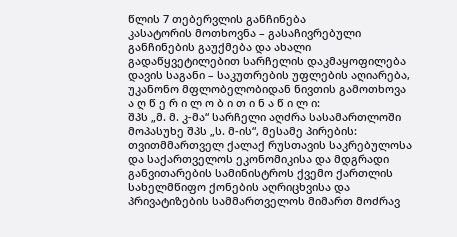წლის 7 თებერვლის განჩინება
კასატორის მოთხოვნა – გასაჩივრებული განჩინების გაუქმება და ახალი გადაწყვეტილებით სარჩელის დაკმაყოფილება
დავის საგანი – საკუთრების უფლების აღიარება, უკანონო მფლობელობიდან ნივთის გამოთხოვა
ა ღ წ ე რ ი ლ ო ბ ი თ ი ნ ა წ ი ლ ი:
შპს „მ. მ. კ-მა“ სარჩელი აღძრა სასამართლოში მოპასუხე შპს „ს. მ-ის“, მესამე პირების: თვითმმართველ ქალაქ რუსთავის საკრებულოსა და საქართველოს ეკონომიკისა და მდგრადი განვითარების სამინისტროს ქვემო ქართლის სახელმწიფო ქონების აღრიცხვისა და პრივატიზების სამმართველოს მიმართ მოძრავ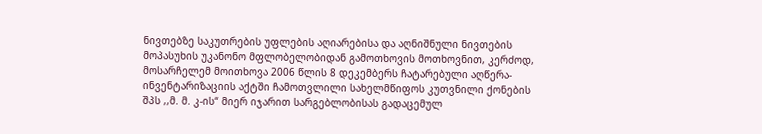ნივთებზე საკუთრების უფლების აღიარებისა და აღნიშნული ნივთების მოპასუხის უკანონო მფლობელობიდან გამოთხოვის მოთხოვნით, კერძოდ, მოსარჩელემ მოითხოვა 2006 წლის 8 დეკემბერს ჩატარებული აღწერა-ინვენტარიზაციის აქტში ჩამოთვლილი სახელმწიფოს კუთვნილი ქონების შპს ,,მ. მ. კ-ის“ მიერ იჯარით სარგებლობისას გადაცემულ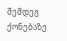შემდეგ ქონებაზე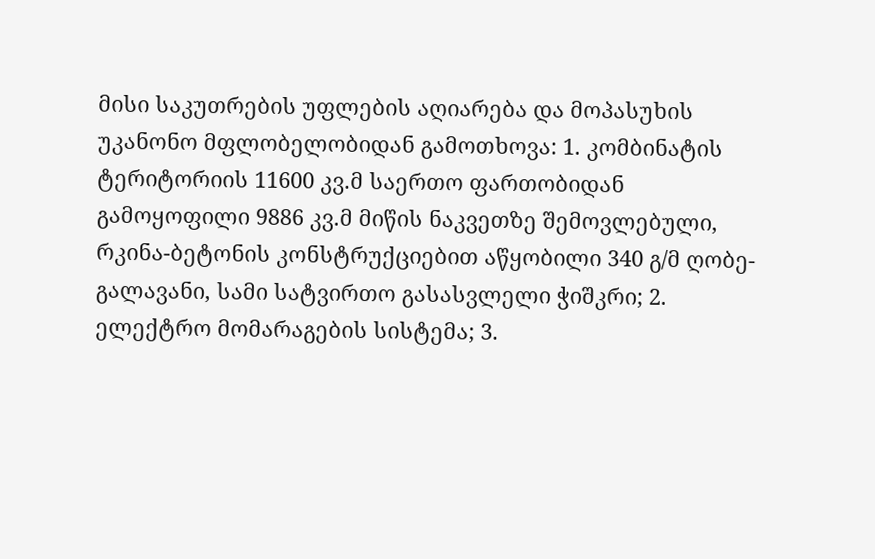მისი საკუთრების უფლების აღიარება და მოპასუხის უკანონო მფლობელობიდან გამოთხოვა: 1. კომბინატის ტერიტორიის 11600 კვ.მ საერთო ფართობიდან გამოყოფილი 9886 კვ.მ მიწის ნაკვეთზე შემოვლებული, რკინა-ბეტონის კონსტრუქციებით აწყობილი 340 გ/მ ღობე-გალავანი, სამი სატვირთო გასასვლელი ჭიშკრი; 2. ელექტრო მომარაგების სისტემა; 3.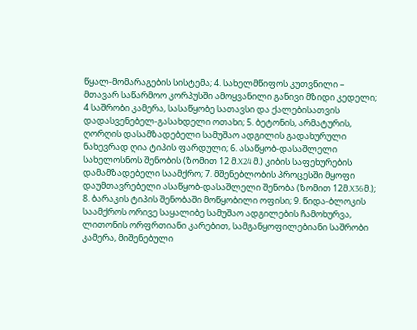წყალ-მომარაგების სისტემა; 4. სახელმწიფოს კუთვნილი – მთავარ საწარმოო კორპუსში ამოყვანილი განივი მზიდი კედელი; 4 საშრობი კამერა, სასაწყობე სათავსი და ქალებისათვის დადასვენებელ-გასახდელი ოთახი; 5. ბეტონის, არმატურის, ღორღის დასამზადებელი სამუშაო ადგილის გადახურული ნახევრად ღია ტიპის ფარდული; 6. ასაწყობ-დასაშლელი სახელოსნოს შენობის (ზომით 12 მ.X24 მ.) კიბის საფეხურების დამამზადებელი საამქრო; 7. მშენებლობის პროცესში მყოფი დაუმთავრებელი ასაწყობ-დასაშლელი შენობა (ზომით 12მ.X36მ.); 8. ბარაკის ტიპის შენობაში მოწყობილი ოფისი; 9. წიდა-ბლოკის საამქროს ორივე საყალიბე სამუშაო ადგილების ჩამოხურვა, ლითონის ორფრთიანი კარებით, სამგანყოფილებიანი საშრობი კამერა, მიშენებული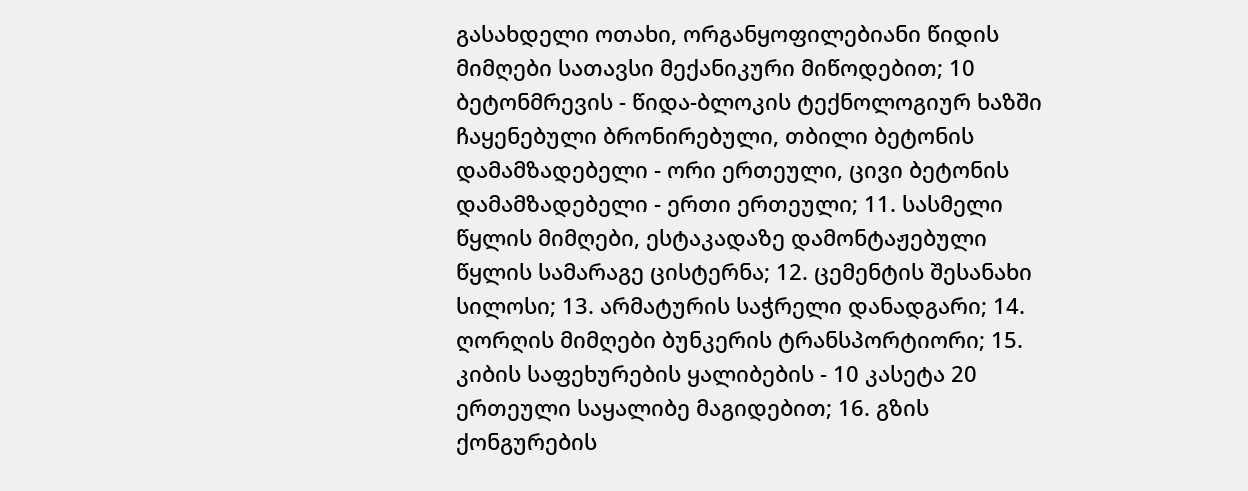გასახდელი ოთახი, ორგანყოფილებიანი წიდის მიმღები სათავსი მექანიკური მიწოდებით; 10 ბეტონმრევის - წიდა-ბლოკის ტექნოლოგიურ ხაზში ჩაყენებული ბრონირებული, თბილი ბეტონის დამამზადებელი - ორი ერთეული, ცივი ბეტონის დამამზადებელი - ერთი ერთეული; 11. სასმელი წყლის მიმღები, ესტაკადაზე დამონტაჟებული წყლის სამარაგე ცისტერნა; 12. ცემენტის შესანახი სილოსი; 13. არმატურის საჭრელი დანადგარი; 14. ღორღის მიმღები ბუნკერის ტრანსპორტიორი; 15. კიბის საფეხურების ყალიბების - 10 კასეტა 20 ერთეული საყალიბე მაგიდებით; 16. გზის ქონგურების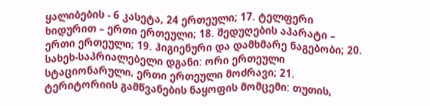ყალიბების - 6 კასეტა, 24 ერთეული; 17. ტელფერი ხიდურით – ერთი ერთეული; 18. შედუღების აპარატი – ერთი ერთეული; 19. ჰიგიენური და დამხმარე ნაგებობი; 20. სახეხ-საპრიალებელი დგანი: ორი ერთეული სტაციონარული, ერთი ერთეული მოძრავი; 21. ტერიტორიის გამწვანების ნაყოფის მომცემი: თუთის,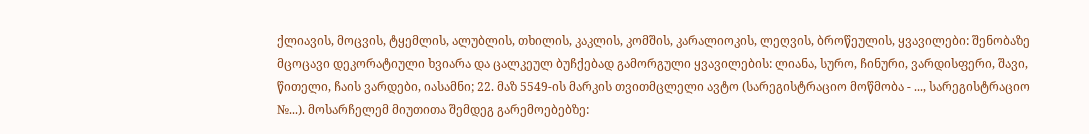ქლიავის, მოცვის, ტყემლის, ალუბლის, თხილის, კაკლის, კომშის, კარალიოკის, ლეღვის, ბროწეულის, ყვავილები: შენობაზე მცოცავი დეკორატიული ხვიარა და ცალკეულ ბუჩქებად გამორგული ყვავილების: ლიანა, სურო, ჩინური, ვარდისფერი, შავი, წითელი, ჩაის ვარდები, იასამნი; 22. მაზ 5549-ის მარკის თვითმცლელი ავტო (სარეგისტრაციო მოწმობა - ..., სარეგისტრაციო №...). მოსარჩელემ მიუთითა შემდეგ გარემოებებზე: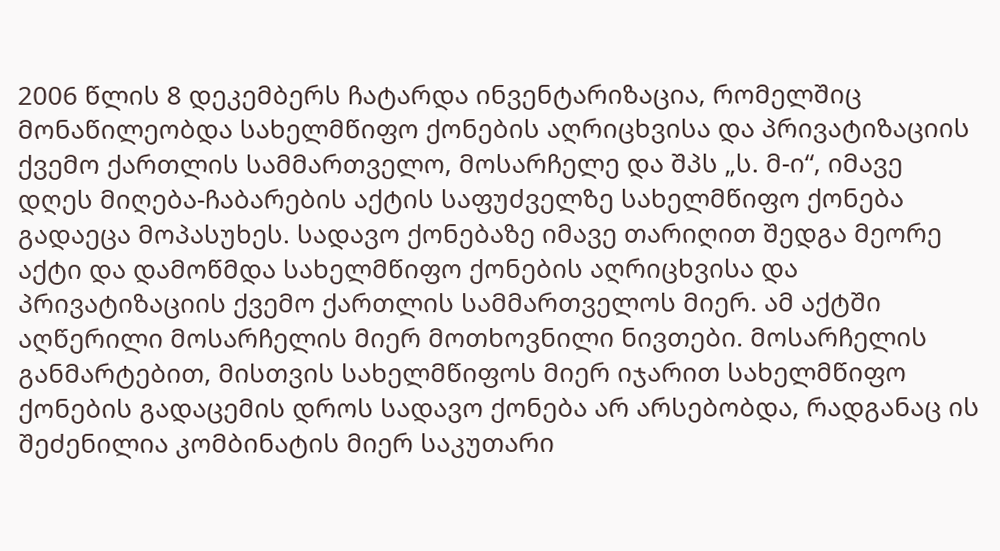2006 წლის 8 დეკემბერს ჩატარდა ინვენტარიზაცია, რომელშიც მონაწილეობდა სახელმწიფო ქონების აღრიცხვისა და პრივატიზაციის ქვემო ქართლის სამმართველო, მოსარჩელე და შპს „ს. მ-ი“, იმავე დღეს მიღება-ჩაბარების აქტის საფუძველზე სახელმწიფო ქონება გადაეცა მოპასუხეს. სადავო ქონებაზე იმავე თარიღით შედგა მეორე აქტი და დამოწმდა სახელმწიფო ქონების აღრიცხვისა და პრივატიზაციის ქვემო ქართლის სამმართველოს მიერ. ამ აქტში აღწერილი მოსარჩელის მიერ მოთხოვნილი ნივთები. მოსარჩელის განმარტებით, მისთვის სახელმწიფოს მიერ იჯარით სახელმწიფო ქონების გადაცემის დროს სადავო ქონება არ არსებობდა, რადგანაც ის შეძენილია კომბინატის მიერ საკუთარი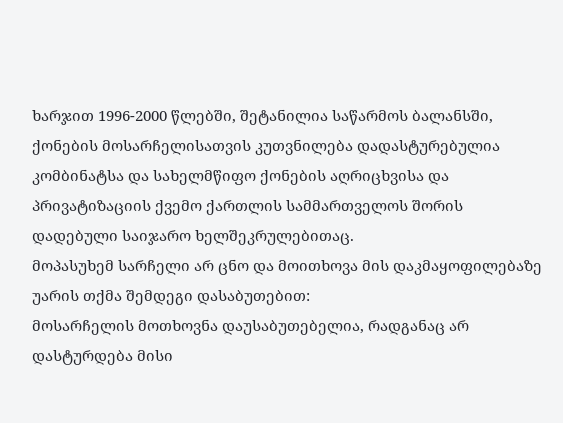ხარჯით 1996-2000 წლებში, შეტანილია საწარმოს ბალანსში, ქონების მოსარჩელისათვის კუთვნილება დადასტურებულია კომბინატსა და სახელმწიფო ქონების აღრიცხვისა და პრივატიზაციის ქვემო ქართლის სამმართველოს შორის დადებული საიჯარო ხელშეკრულებითაც.
მოპასუხემ სარჩელი არ ცნო და მოითხოვა მის დაკმაყოფილებაზე უარის თქმა შემდეგი დასაბუთებით:
მოსარჩელის მოთხოვნა დაუსაბუთებელია, რადგანაც არ დასტურდება მისი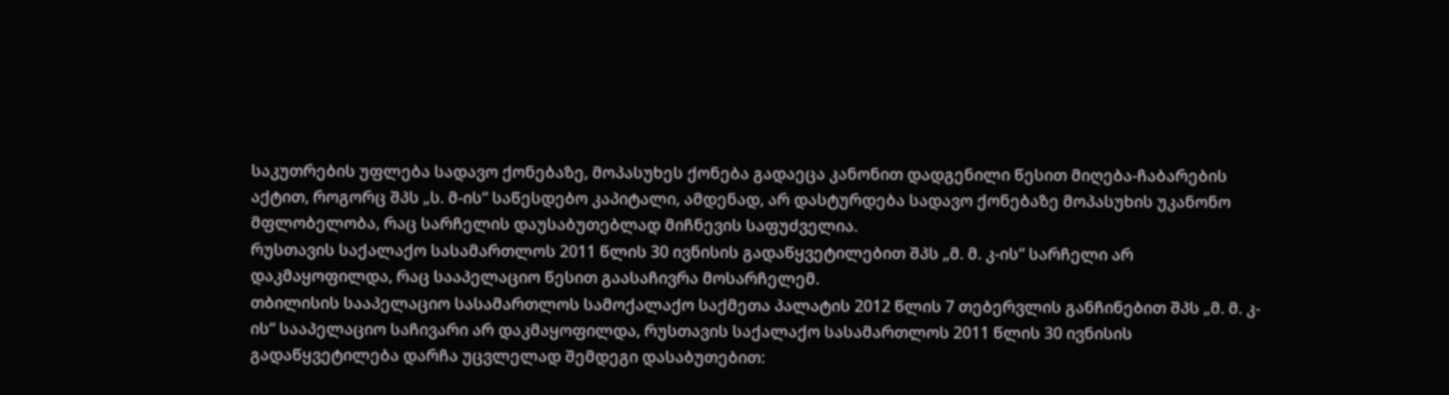საკუთრების უფლება სადავო ქონებაზე, მოპასუხეს ქონება გადაეცა კანონით დადგენილი წესით მიღება-ჩაბარების აქტით, როგორც შპს „ს. მ-ის“ საწესდებო კაპიტალი, ამდენად, არ დასტურდება სადავო ქონებაზე მოპასუხის უკანონო მფლობელობა, რაც სარჩელის დაუსაბუთებლად მიჩნევის საფუძველია.
რუსთავის საქალაქო სასამართლოს 2011 წლის 30 ივნისის გადაწყვეტილებით შპს „მ. მ. კ-ის“ სარჩელი არ დაკმაყოფილდა, რაც სააპელაციო წესით გაასაჩივრა მოსარჩელემ.
თბილისის სააპელაციო სასამართლოს სამოქალაქო საქმეთა პალატის 2012 წლის 7 თებერვლის განჩინებით შპს „მ. მ. კ-ის“ სააპელაციო საჩივარი არ დაკმაყოფილდა, რუსთავის საქალაქო სასამართლოს 2011 წლის 30 ივნისის გადაწყვეტილება დარჩა უცვლელად შემდეგი დასაბუთებით: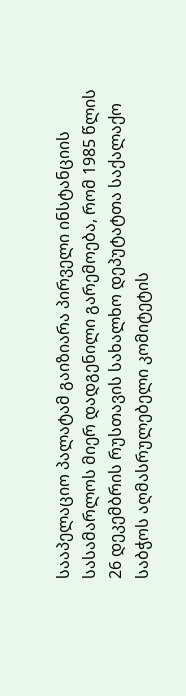სააპელაციო პალატამ გაიზიარა პირველი ინსტანციის სასამარლოს მიერ დადგენილი გარემოება, რომ 1985 წლის 26 დეკემბრის რუსთავის სახალხო დეპუტატთა საქალაქო საბჭოს აღმასრულებელი კომიტეტის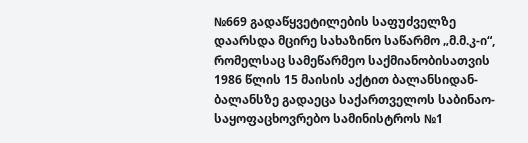№669 გადაწყვეტილების საფუძველზე დაარსდა მცირე სახაზინო საწარმო „მ.მ.კ-ი“, რომელსაც სამეწარმეო საქმიანობისათვის 1986 წლის 15 მაისის აქტით ბალანსიდან-ბალანსზე გადაეცა საქართველოს საბინაო-საყოფაცხოვრებო სამინისტროს №1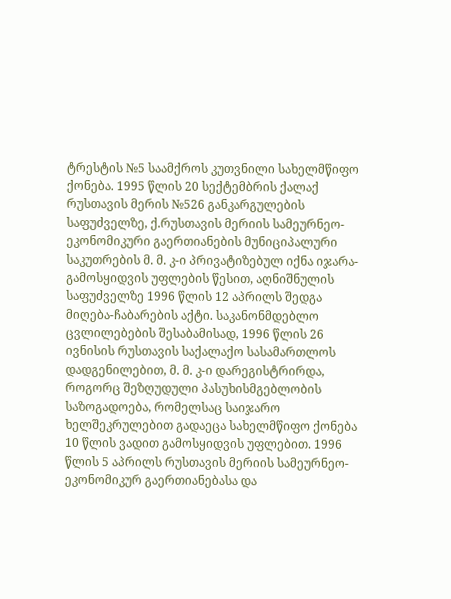ტრესტის №5 საამქროს კუთვნილი სახელმწიფო ქონება. 1995 წლის 20 სექტემბრის ქალაქ რუსთავის მერის №526 განკარგულების საფუძველზე, ქ.რუსთავის მერიის სამეურნეო-ეკონომიკური გაერთიანების მუნიციპალური საკუთრების მ. მ. კ-ი პრივატიზებულ იქნა იჯარა-გამოსყიდვის უფლების წესით, აღნიშნულის საფუძველზე 1996 წლის 12 აპრილს შედგა მიღება-ჩაბარების აქტი. საკანონმდებლო ცვლილებების შესაბამისად, 1996 წლის 26 ივნისის რუსთავის საქალაქო სასამართლოს დადგენილებით, მ. მ. კ-ი დარეგისტრირდა, როგორც შეზღუდული პასუხისმგებლობის საზოგადოება, რომელსაც საიჯარო ხელშეკრულებით გადაეცა სახელმწიფო ქონება 10 წლის ვადით გამოსყიდვის უფლებით. 1996 წლის 5 აპრილს რუსთავის მერიის სამეურნეო-ეკონომიკურ გაერთიანებასა და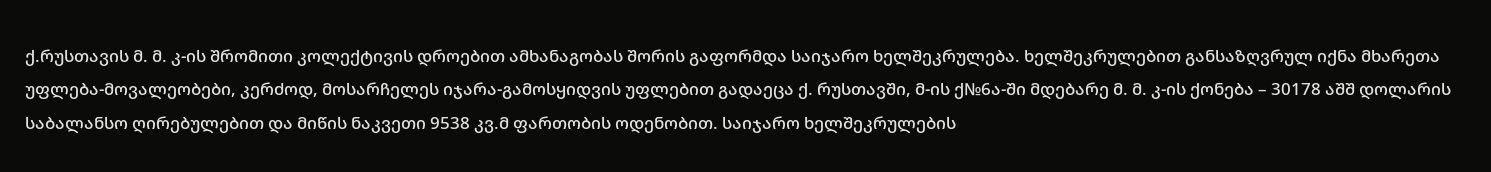ქ.რუსთავის მ. მ. კ-ის შრომითი კოლექტივის დროებით ამხანაგობას შორის გაფორმდა საიჯარო ხელშეკრულება. ხელშეკრულებით განსაზღვრულ იქნა მხარეთა უფლება-მოვალეობები, კერძოდ, მოსარჩელეს იჯარა-გამოსყიდვის უფლებით გადაეცა ქ. რუსთავში, მ-ის ქ№6ა-ში მდებარე მ. მ. კ-ის ქონება – 30178 აშშ დოლარის საბალანსო ღირებულებით და მიწის ნაკვეთი 9538 კვ.მ ფართობის ოდენობით. საიჯარო ხელშეკრულების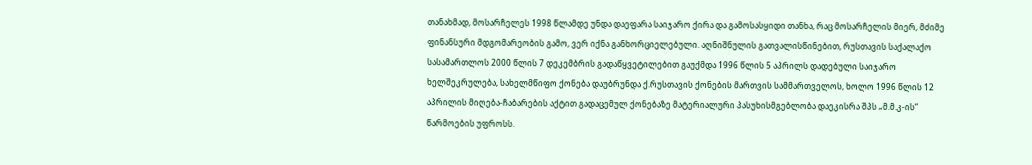თანახმად, მოსარჩელეს 1998 წლამდე უნდა დაეფარა საიჯარო ქირა და გამოსასყიდი თანხა, რაც მოსარჩელის მიერ, მძიმე ფინანსური მდგომარეობის გამო, ვერ იქნა განხორციელებული. აღნიშნულის გათვალისწინებით, რუსთავის საქალაქო სასამართლოს 2000 წლის 7 დეკემბრის გადაწყვეტილებით გაუქმდა 1996 წლის 5 აპრილს დადებული საიჯარო ხელშეკრულება, სახელმწიფო ქონება დაუბრუნდა ქ.რუსთავის ქონების მართვის სამმართველოს, ხოლო 1996 წლის 12 აპრილის მიღება-ჩაბარების აქტით გადაცემულ ქონებაზე მატერიალური პასუხისმგებლობა დაეკისრა შპს „მ.მ.კ-ის“ წარმოების უფროსს.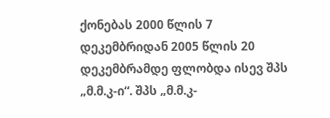ქონებას 2000 წლის 7 დეკემბრიდან 2005 წლის 20 დეკემბრამდე ფლობდა ისევ შპს „მ.მ.კ-ი“. შპს „მ.მ.კ-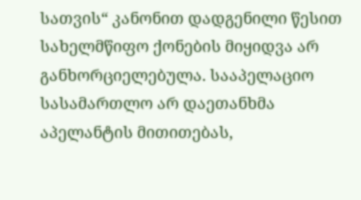სათვის“ კანონით დადგენილი წესით სახელმწიფო ქონების მიყიდვა არ განხორციელებულა. სააპელაციო სასამართლო არ დაეთანხმა აპელანტის მითითებას,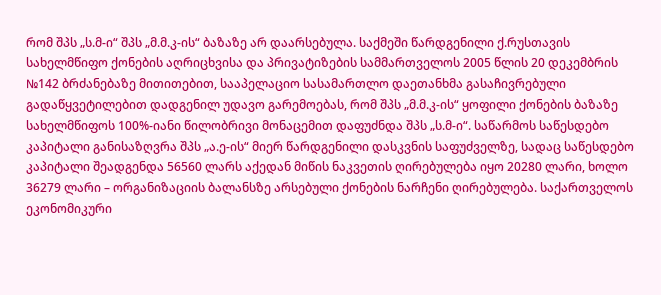რომ შპს „ს.მ-ი“ შპს „მ.მ.კ-ის“ ბაზაზე არ დაარსებულა. საქმეში წარდგენილი ქ.რუსთავის სახელმწიფო ქონების აღრიცხვისა და პრივატიზების სამმართველოს 2005 წლის 20 დეკემბრის №142 ბრძანებაზე მითითებით, სააპელაციო სასამართლო დაეთანხმა გასაჩივრებული გადაწყვეტილებით დადგენილ უდავო გარემოებას, რომ შპს „მ.მ.კ-ის“ ყოფილი ქონების ბაზაზე სახელმწიფოს 100%-იანი წილობრივი მონაცემით დაფუძნდა შპს „ს.მ-ი“. საწარმოს საწესდებო კაპიტალი განისაზღვრა შპს „ა.ე-ის“ მიერ წარდგენილი დასკვნის საფუძველზე, სადაც საწესდებო კაპიტალი შეადგენდა 56560 ლარს აქედან მიწის ნაკვეთის ღირებულება იყო 20280 ლარი, ხოლო 36279 ლარი – ორგანიზაციის ბალანსზე არსებული ქონების ნარჩენი ღირებულება. საქართველოს ეკონომიკური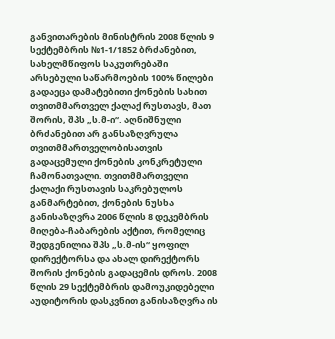განვითარების მინისტრის 2008 წლის 9 სექტემბრის №1-1/1852 ბრძანებით, სახელმწიფოს საკუთრებაში არსებული საწარმოების 100% წილები გადაეცა დამატებითი ქონების სახით თვითმმართველ ქალაქ რუსთავს, მათ შორის, შპს „ს.მ-ი“. აღნიშნული ბრძანებით არ განსაზღვრულა თვითმმართველობისათვის გადაცემული ქონების კონკრეტული ჩამონათვალი. თვითმმართველი ქალაქი რუსთავის საკრებულოს განმარტებით, ქონების ნუსხა განისაზღვრა 2006 წლის 8 დეკემბრის მიღება-ჩაბარების აქტით, რომელიც შედგენილია შპს „ს.მ-ის“ ყოფილ დირექტორსა და ახალ დირექტორს შორის ქონების გადაცემის დროს. 2008 წლის 29 სექტემბრის დამოუკიდებელი აუდიტორის დასკვნით განისაზღვრა ის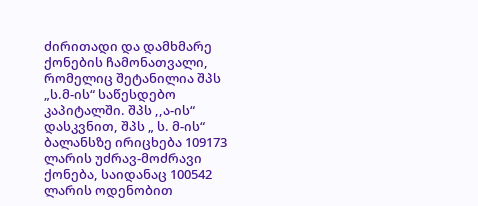ძირითადი და დამხმარე ქონების ჩამონათვალი, რომელიც შეტანილია შპს „ს.მ-ის“ საწესდებო კაპიტალში. შპს ,,ა-ის“ დასკვნით, შპს „ ს. მ-ის“ ბალანსზე ირიცხება 109173 ლარის უძრავ-მოძრავი ქონება, საიდანაც 100542 ლარის ოდენობით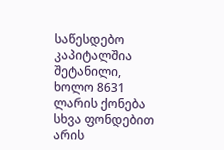საწესდებო კაპიტალშია შეტანილი, ხოლო 8631 ლარის ქონება სხვა ფონდებით არის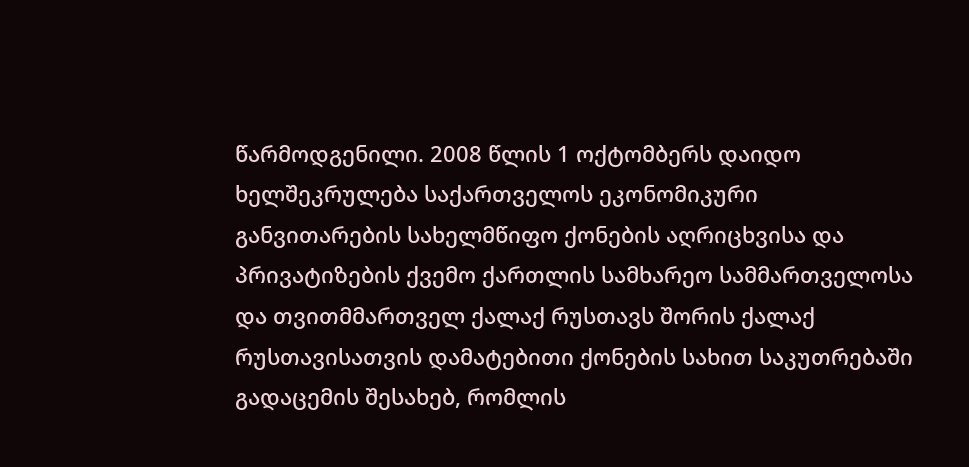წარმოდგენილი. 2008 წლის 1 ოქტომბერს დაიდო ხელშეკრულება საქართველოს ეკონომიკური განვითარების სახელმწიფო ქონების აღრიცხვისა და პრივატიზების ქვემო ქართლის სამხარეო სამმართველოსა და თვითმმართველ ქალაქ რუსთავს შორის ქალაქ რუსთავისათვის დამატებითი ქონების სახით საკუთრებაში გადაცემის შესახებ, რომლის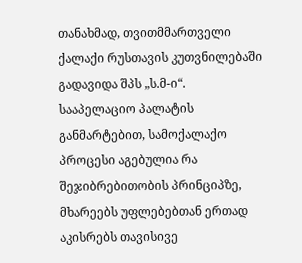თანახმად, თვითმმართველი ქალაქი რუსთავის კუთვნილებაში გადავიდა შპს „ს.მ-ი“.
სააპელაციო პალატის განმარტებით, სამოქალაქო პროცესი აგებულია რა შეჯიბრებითობის პრინციპზე, მხარეებს უფლებებთან ერთად აკისრებს თავისივე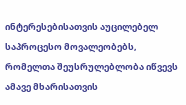ინტერესებისათვის აუცილებელ საპროცესო მოვალეობებს, რომელთა შეუსრულებლობა იწვევს ამავე მხარისათვის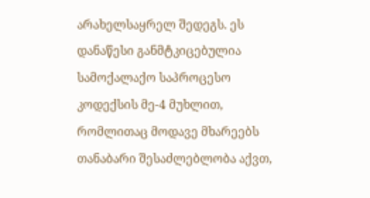არახელსაყრელ შედეგს. ეს დანაწესი განმტკიცებულია სამოქალაქო საპროცესო კოდექსის მე-4 მუხლით, რომლითაც მოდავე მხარეებს თანაბარი შესაძლებლობა აქვთ,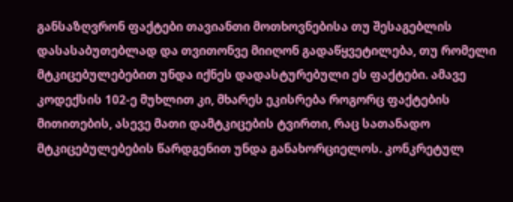განსაზღვრონ ფაქტები თავიანთი მოთხოვნებისა თუ შესაგებლის დასასაბუთებლად და თვითონვე მიიღონ გადაწყვეტილება, თუ რომელი მტკიცებულებებით უნდა იქნეს დადასტურებული ეს ფაქტები. ამავე კოდექსის 102-ე მუხლით კი, მხარეს ეკისრება როგორც ფაქტების მითითების, ასევე მათი დამტკიცების ტვირთი, რაც სათანადო მტკიცებულებების წარდგენით უნდა განახორციელოს. კონკრეტულ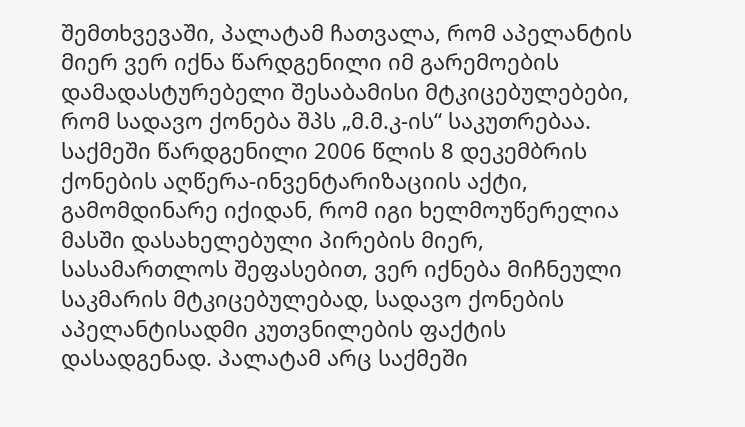შემთხვევაში, პალატამ ჩათვალა, რომ აპელანტის მიერ ვერ იქნა წარდგენილი იმ გარემოების დამადასტურებელი შესაბამისი მტკიცებულებები, რომ სადავო ქონება შპს „მ.მ.კ-ის“ საკუთრებაა. საქმეში წარდგენილი 2006 წლის 8 დეკემბრის ქონების აღწერა-ინვენტარიზაციის აქტი, გამომდინარე იქიდან, რომ იგი ხელმოუწერელია მასში დასახელებული პირების მიერ, სასამართლოს შეფასებით, ვერ იქნება მიჩნეული საკმარის მტკიცებულებად, სადავო ქონების აპელანტისადმი კუთვნილების ფაქტის დასადგენად. პალატამ არც საქმეში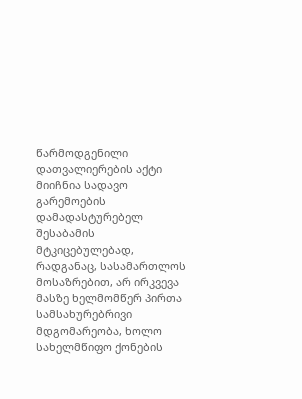წარმოდგენილი დათვალიერების აქტი მიიჩნია სადავო გარემოების დამადასტურებელ შესაბამის მტკიცებულებად, რადგანაც, სასამართლოს მოსაზრებით, არ ირკვევა მასზე ხელმომწერ პირთა სამსახურებრივი მდგომარეობა, ხოლო სახელმწიფო ქონების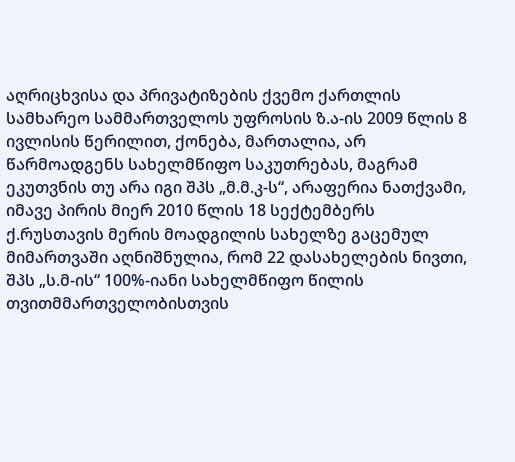აღრიცხვისა და პრივატიზების ქვემო ქართლის სამხარეო სამმართველოს უფროსის ზ.ა-ის 2009 წლის 8 ივლისის წერილით, ქონება, მართალია, არ წარმოადგენს სახელმწიფო საკუთრებას, მაგრამ ეკუთვნის თუ არა იგი შპს „მ.მ.კ-ს“, არაფერია ნათქვამი, იმავე პირის მიერ 2010 წლის 18 სექტემბერს ქ.რუსთავის მერის მოადგილის სახელზე გაცემულ მიმართვაში აღნიშნულია, რომ 22 დასახელების ნივთი, შპს „ს.მ-ის“ 100%-იანი სახელმწიფო წილის თვითმმართველობისთვის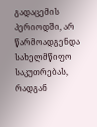გადაცემის პერიოდში, არ წარმოადგენდა სახელმწიფო საკუთრებას, რადგან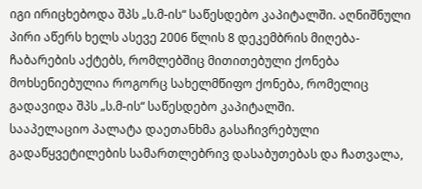იგი ირიცხებოდა შპს „ს.მ-ის“ საწესდებო კაპიტალში. აღნიშნული პირი აწერს ხელს ასევე 2006 წლის 8 დეკემბრის მიღება-ჩაბარების აქტებს, რომლებშიც მითითებული ქონება მოხსენიებულია როგორც სახელმწიფო ქონება, რომელიც გადავიდა შპს „ს.მ-ის“ საწესდებო კაპიტალში.
სააპელაციო პალატა დაეთანხმა გასაჩივრებული გადაწყვეტილების სამართლებრივ დასაბუთებას და ჩათვალა,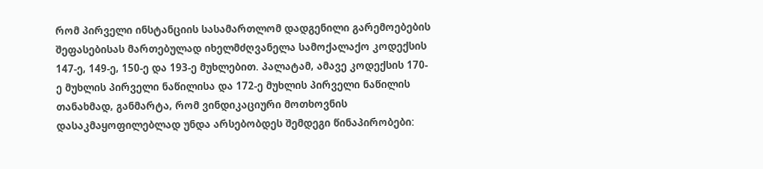რომ პირველი ინსტანციის სასამართლომ დადგენილი გარემოებების შეფასებისას მართებულად იხელმძღვანელა სამოქალაქო კოდექსის 147-ე, 149-ე, 150-ე და 193-ე მუხლებით. პალატამ, ამავე კოდექსის 170-ე მუხლის პირველი ნაწილისა და 172-ე მუხლის პირველი ნაწილის თანახმად, განმარტა, რომ ვინდიკაციური მოთხოვნის დასაკმაყოფილებლად უნდა არსებობდეს შემდეგი წინაპირობები: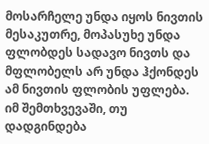მოსარჩელე უნდა იყოს ნივთის მესაკუთრე, მოპასუხე უნდა ფლობდეს სადავო ნივთს და მფლობელს არ უნდა ჰქონდეს ამ ნივთის ფლობის უფლება. იმ შემთხვევაში, თუ დადგინდება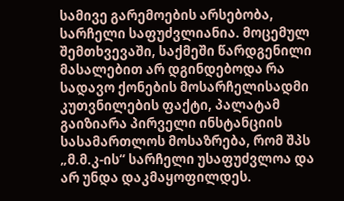სამივე გარემოების არსებობა, სარჩელი საფუძვლიანია. მოცემულ შემთხვევაში, საქმეში წარდგენილი მასალებით არ დგინდებოდა რა სადავო ქონების მოსარჩელისადმი კუთვნილების ფაქტი, პალატამ გაიზიარა პირველი ინსტანციის სასამართლოს მოსაზრება, რომ შპს „მ.მ.კ-ის“ სარჩელი უსაფუძვლოა და არ უნდა დაკმაყოფილდეს.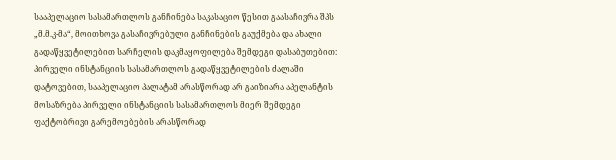სააპელაციო სასამართლოს განჩინება საკასაციო წესით გაასაჩივრა შპს „მ.მ.კ-მა“, მოითხოვა გასაჩივრებული განჩინების გაუქმება და ახალი გადაწყვეტილებით სარჩელის დაკმაყოფილება შემდეგი დასაბუთებით:
პირველი ინსტანციის სასამართლოს გადაწყვეტილების ძალაში დატოვებით, სააპელაციო პალატამ არასწორად არ გაიზიარა აპელანტის მოსაზრება პირველი ინსტანციის სასამართლოს მიერ შემდეგი ფაქტობრივი გარემოებების არასწორად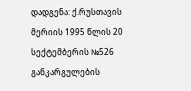დადგენა: ქ.რუსთავის მერიის 1995 წლის 20 სექტემბერის №526 განკარგულების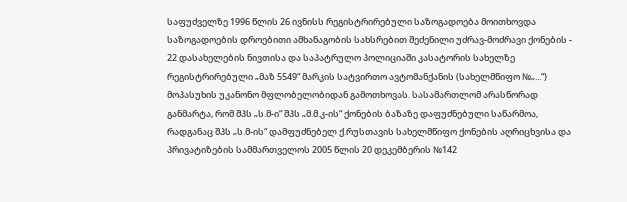საფუძველზე 1996 წლის 26 ივნისს რეგისტრირებული საზოგადოება მოითხოვდა საზოგადოების დროებითი ამხანაგობის სახსრებით შეძენილი უძრავ-მოძრავი ქონების - 22 დასახელების ნივთისა და საპატრულო პოლიციაში კასატორის სახელზე რეგისტრირებული „მაზ 5549“ მარკის სატვირთო ავტომანქანის (სახელმწიფო №„...“) მოპასუხის უკანონო მფლობელობიდან გამოთხოვას. სასამართლომ არასწორად განმარტა, რომ შპს „ს.მ-ი“ შპს „მ.მ.კ-ის“ ქონების ბაზაზე დაფუძნებული საწარმოა, რადგანაც შპს „ს.მ-ის“ დამფუძნებელ ქ.რუსთავის სახელმწიფო ქონების აღრიცხვისა და პრივატიზების სამმართველოს 2005 წლის 20 დეკემბერის №142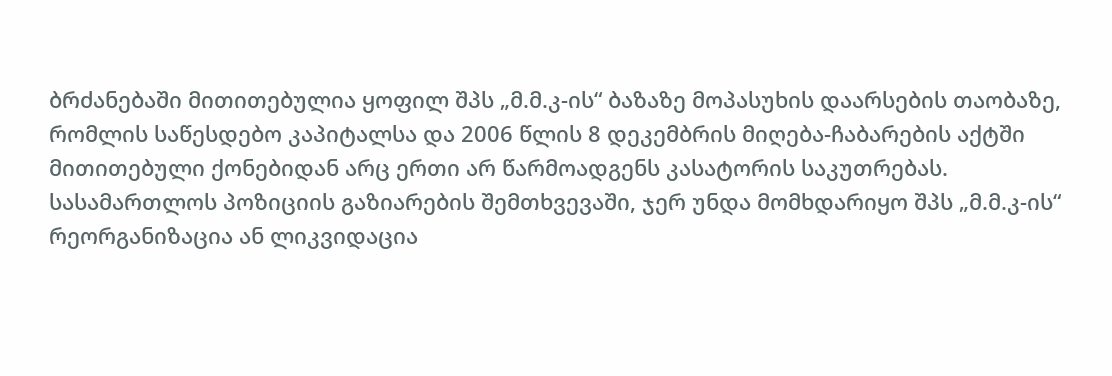ბრძანებაში მითითებულია ყოფილ შპს „მ.მ.კ-ის“ ბაზაზე მოპასუხის დაარსების თაობაზე, რომლის საწესდებო კაპიტალსა და 2006 წლის 8 დეკემბრის მიღება-ჩაბარების აქტში მითითებული ქონებიდან არც ერთი არ წარმოადგენს კასატორის საკუთრებას. სასამართლოს პოზიციის გაზიარების შემთხვევაში, ჯერ უნდა მომხდარიყო შპს „მ.მ.კ-ის“ რეორგანიზაცია ან ლიკვიდაცია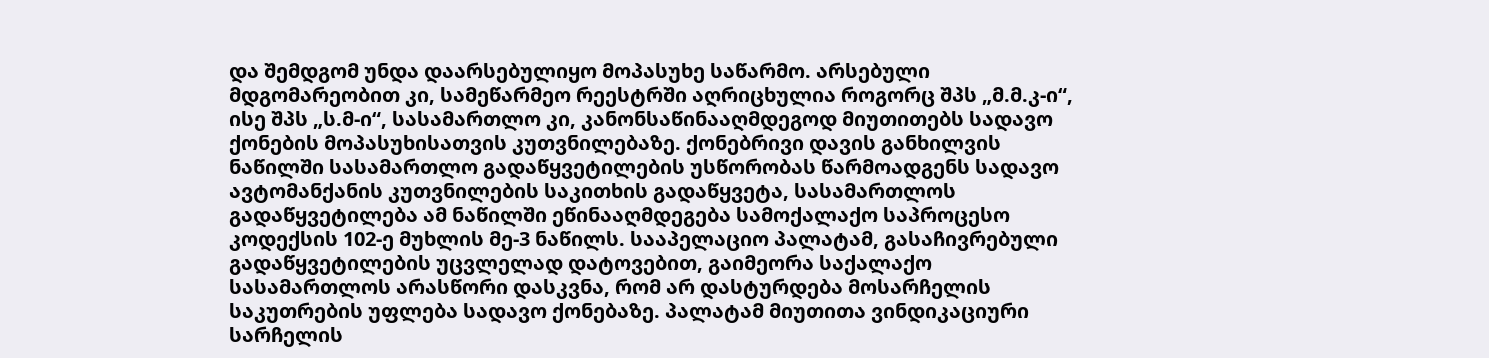და შემდგომ უნდა დაარსებულიყო მოპასუხე საწარმო. არსებული მდგომარეობით კი, სამეწარმეო რეესტრში აღრიცხულია როგორც შპს „მ.მ.კ-ი“, ისე შპს „ს.მ-ი“, სასამართლო კი, კანონსაწინააღმდეგოდ მიუთითებს სადავო ქონების მოპასუხისათვის კუთვნილებაზე. ქონებრივი დავის განხილვის ნაწილში სასამართლო გადაწყვეტილების უსწორობას წარმოადგენს სადავო ავტომანქანის კუთვნილების საკითხის გადაწყვეტა, სასამართლოს გადაწყვეტილება ამ ნაწილში ეწინააღმდეგება სამოქალაქო საპროცესო კოდექსის 102-ე მუხლის მე-3 ნაწილს. სააპელაციო პალატამ, გასაჩივრებული გადაწყვეტილების უცვლელად დატოვებით, გაიმეორა საქალაქო სასამართლოს არასწორი დასკვნა, რომ არ დასტურდება მოსარჩელის საკუთრების უფლება სადავო ქონებაზე. პალატამ მიუთითა ვინდიკაციური სარჩელის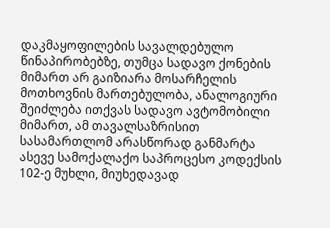დაკმაყოფილების სავალდებულო წინაპირობებზე, თუმცა სადავო ქონების მიმართ არ გაიზიარა მოსარჩელის მოთხოვნის მართებულობა, ანალოგიური შეიძლება ითქვას სადავო ავტომობილი მიმართ, ამ თავალსაზრისით სასამართლომ არასწორად განმარტა ასევე სამოქალაქო საპროცესო კოდექსის 102-ე მუხლი, მიუხედავად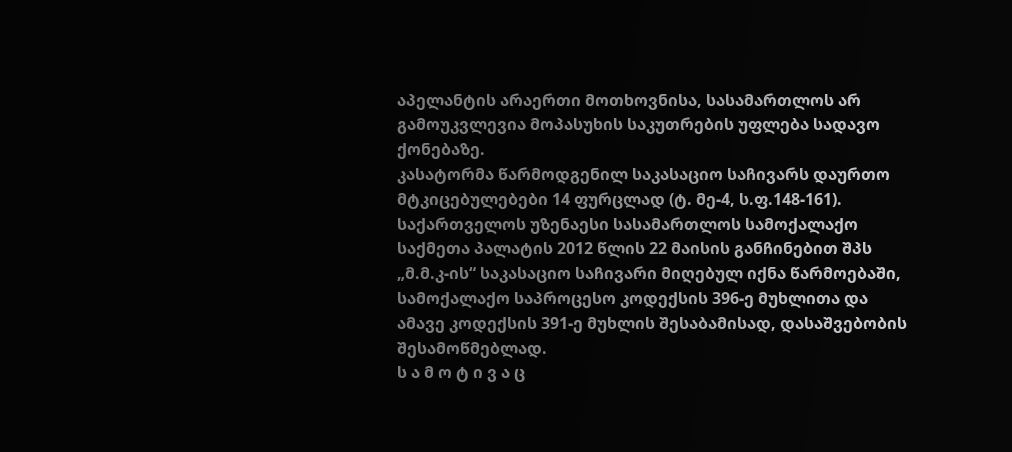აპელანტის არაერთი მოთხოვნისა, სასამართლოს არ გამოუკვლევია მოპასუხის საკუთრების უფლება სადავო ქონებაზე.
კასატორმა წარმოდგენილ საკასაციო საჩივარს დაურთო მტკიცებულებები 14 ფურცლად (ტ. მე-4, ს.ფ.148-161).
საქართველოს უზენაესი სასამართლოს სამოქალაქო საქმეთა პალატის 2012 წლის 22 მაისის განჩინებით შპს „მ.მ.კ-ის“ საკასაციო საჩივარი მიღებულ იქნა წარმოებაში, სამოქალაქო საპროცესო კოდექსის 396-ე მუხლითა და ამავე კოდექსის 391-ე მუხლის შესაბამისად, დასაშვებობის შესამოწმებლად.
ს ა მ ო ტ ი ვ ა ც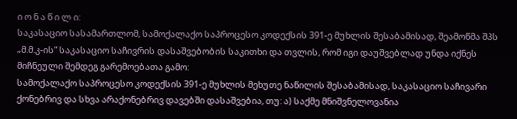ი ო ნ ა წ ი ლ ი:
საკასაციო სასამართლომ, სამოქალაქო საპროცესო კოდექსის 391-ე მუხლის შესაბამისად, შეამოწმა შპს „მ.მ.კ-ის“ საკასაციო საჩივრის დასაშვებობის საკითხი და თვლის, რომ იგი დაუშვებლად უნდა იქნეს მიჩნეული შემდეგ გარემოებათა გამო:
სამოქალაქო საპროცესო კოდექსის 391-ე მუხლის მეხუთე ნაწილის შესაბამისად, საკასაციო საჩივარი ქონებრივ და სხვა არაქონებრივ დავებში დასაშვებია, თუ: ა) საქმე მნიშვნელოვანია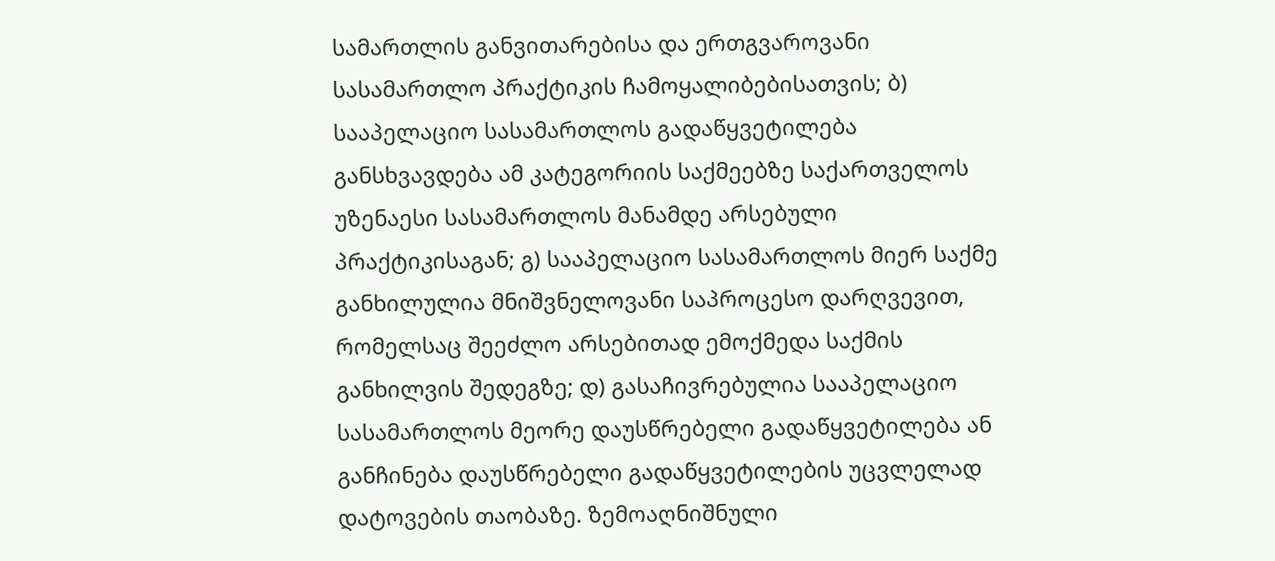სამართლის განვითარებისა და ერთგვაროვანი სასამართლო პრაქტიკის ჩამოყალიბებისათვის; ბ) სააპელაციო სასამართლოს გადაწყვეტილება განსხვავდება ამ კატეგორიის საქმეებზე საქართველოს უზენაესი სასამართლოს მანამდე არსებული პრაქტიკისაგან; გ) სააპელაციო სასამართლოს მიერ საქმე განხილულია მნიშვნელოვანი საპროცესო დარღვევით, რომელსაც შეეძლო არსებითად ემოქმედა საქმის განხილვის შედეგზე; დ) გასაჩივრებულია სააპელაციო სასამართლოს მეორე დაუსწრებელი გადაწყვეტილება ან განჩინება დაუსწრებელი გადაწყვეტილების უცვლელად დატოვების თაობაზე. ზემოაღნიშნული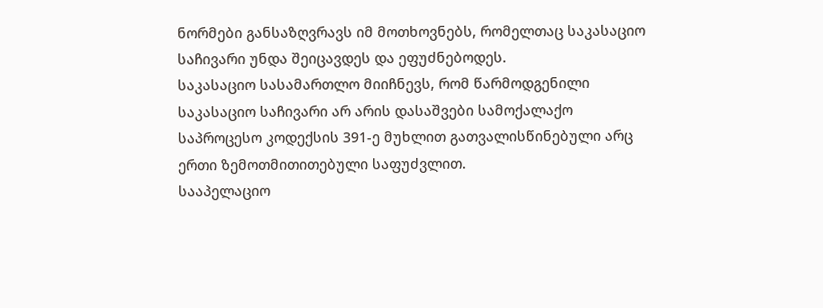ნორმები განსაზღვრავს იმ მოთხოვნებს, რომელთაც საკასაციო საჩივარი უნდა შეიცავდეს და ეფუძნებოდეს.
საკასაციო სასამართლო მიიჩნევს, რომ წარმოდგენილი საკასაციო საჩივარი არ არის დასაშვები სამოქალაქო საპროცესო კოდექსის 391-ე მუხლით გათვალისწინებული არც ერთი ზემოთმითითებული საფუძვლით.
სააპელაციო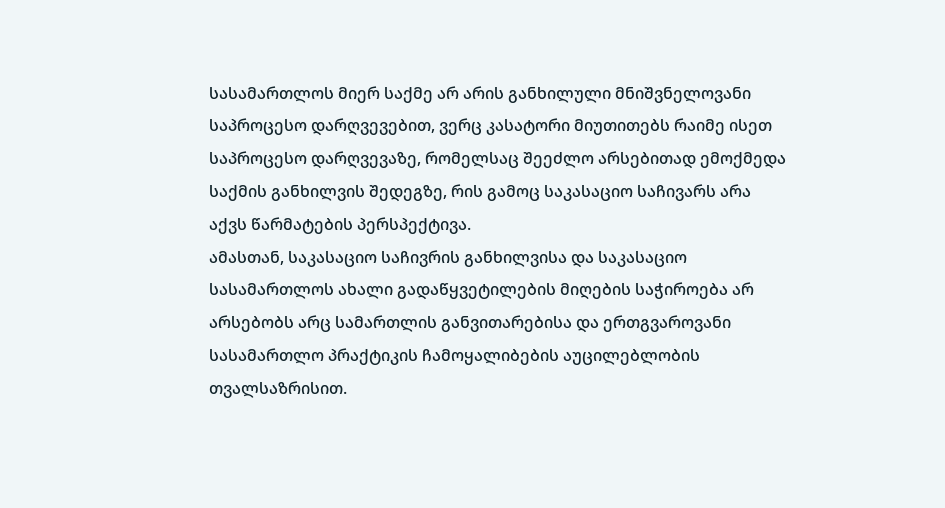სასამართლოს მიერ საქმე არ არის განხილული მნიშვნელოვანი საპროცესო დარღვევებით, ვერც კასატორი მიუთითებს რაიმე ისეთ საპროცესო დარღვევაზე, რომელსაც შეეძლო არსებითად ემოქმედა საქმის განხილვის შედეგზე, რის გამოც საკასაციო საჩივარს არა აქვს წარმატების პერსპექტივა.
ამასთან, საკასაციო საჩივრის განხილვისა და საკასაციო სასამართლოს ახალი გადაწყვეტილების მიღების საჭიროება არ არსებობს არც სამართლის განვითარებისა და ერთგვაროვანი სასამართლო პრაქტიკის ჩამოყალიბების აუცილებლობის თვალსაზრისით.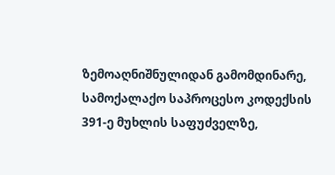ზემოაღნიშნულიდან გამომდინარე, სამოქალაქო საპროცესო კოდექსის 391-ე მუხლის საფუძველზე,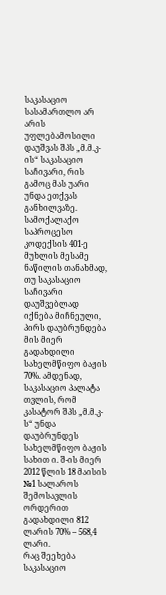საკასაციო სასამართლო არ არის უფლებამოსილი დაუშვას შპს „მ.მ.კ-ის“ საკასაციო საჩივარი, რის გამოც მას უარი უნდა ეთქვას განხილვაზე.
სამოქალაქო საპროცესო კოდექსის 401-ე მუხლის მესამე ნაწილის თანახმად, თუ საკასაციო საჩივარი დაუშვებლად იქნება მიჩნეული, პირს დაუბრუნდება მის მიერ გადახდილი სახელმწიფო ბაჟის 70%. ამდენად, საკასაციო პალატა თვლის, რომ კასატორ შპს „მ.მ.კ-ს“ უნდა დაუბრუნდეს სახელმწიფო ბაჟის სახით ი. შ-ის მიერ 2012 წლის 18 მაისის №1 სალაროს შემოსავლის ორდერით გადახდილი 812 ლარის 70% – 568,4 ლარი.
რაც შეეხება საკასაციო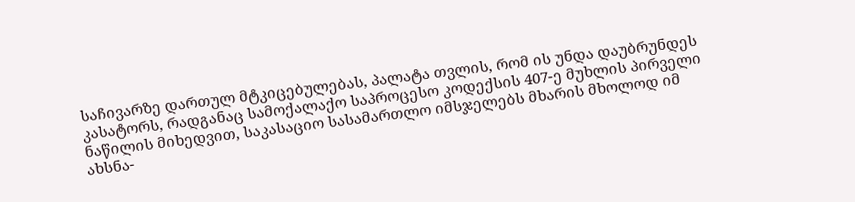საჩივარზე დართულ მტკიცებულებას, პალატა თვლის, რომ ის უნდა დაუბრუნდეს კასატორს, რადგანაც სამოქალაქო საპროცესო კოდექსის 407-ე მუხლის პირველი ნაწილის მიხედვით, საკასაციო სასამართლო იმსჯელებს მხარის მხოლოდ იმ ახსნა-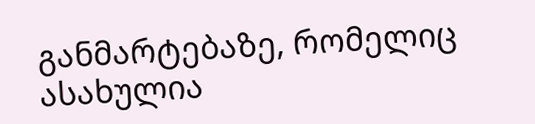განმარტებაზე, რომელიც ასახულია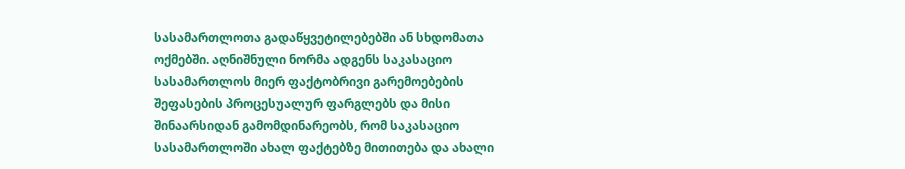სასამართლოთა გადაწყვეტილებებში ან სხდომათა ოქმებში. აღნიშნული ნორმა ადგენს საკასაციო სასამართლოს მიერ ფაქტობრივი გარემოებების შეფასების პროცესუალურ ფარგლებს და მისი შინაარსიდან გამომდინარეობს, რომ საკასაციო სასამართლოში ახალ ფაქტებზე მითითება და ახალი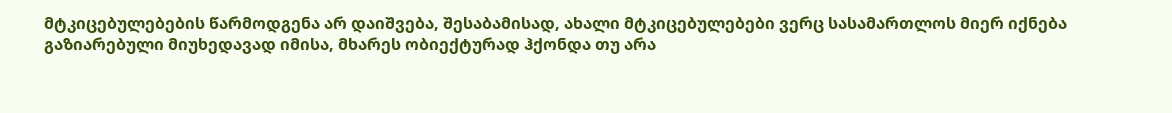მტკიცებულებების წარმოდგენა არ დაიშვება, შესაბამისად, ახალი მტკიცებულებები ვერც სასამართლოს მიერ იქნება გაზიარებული მიუხედავად იმისა, მხარეს ობიექტურად ჰქონდა თუ არა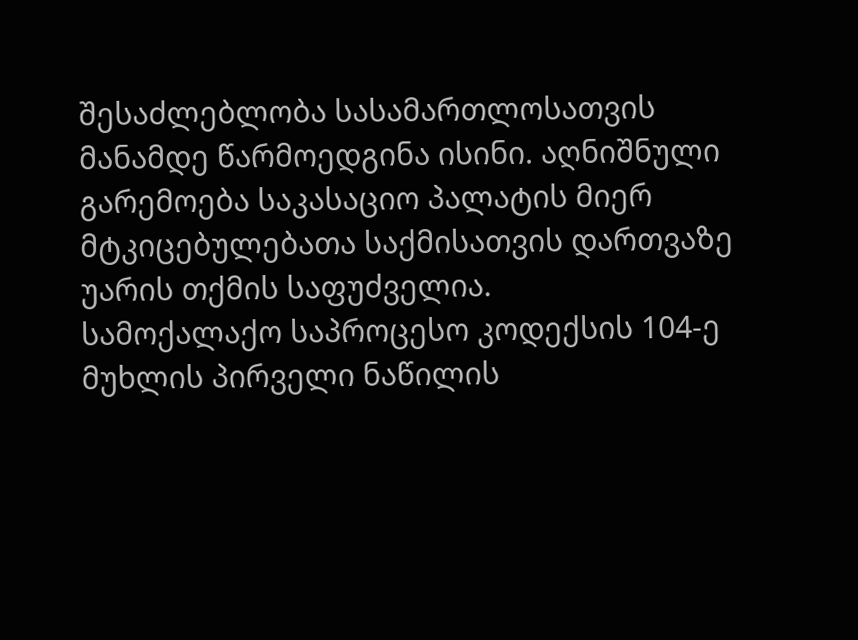შესაძლებლობა სასამართლოსათვის მანამდე წარმოედგინა ისინი. აღნიშნული გარემოება საკასაციო პალატის მიერ მტკიცებულებათა საქმისათვის დართვაზე უარის თქმის საფუძველია.
სამოქალაქო საპროცესო კოდექსის 104-ე მუხლის პირველი ნაწილის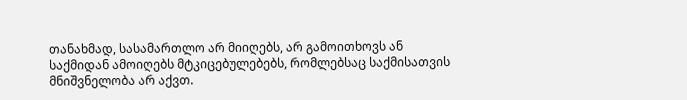თანახმად, სასამართლო არ მიიღებს, არ გამოითხოვს ან საქმიდან ამოიღებს მტკიცებულებებს, რომლებსაც საქმისათვის მნიშვნელობა არ აქვთ.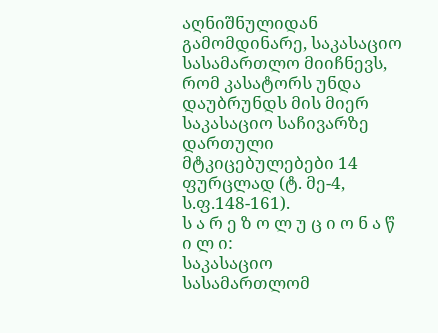აღნიშნულიდან გამომდინარე, საკასაციო სასამართლო მიიჩნევს, რომ კასატორს უნდა დაუბრუნდს მის მიერ საკასაციო საჩივარზე დართული მტკიცებულებები 14 ფურცლად (ტ. მე-4, ს.ფ.148-161).
ს ა რ ე ზ ო ლ უ ც ი ო ნ ა წ ი ლ ი:
საკასაციო სასამართლომ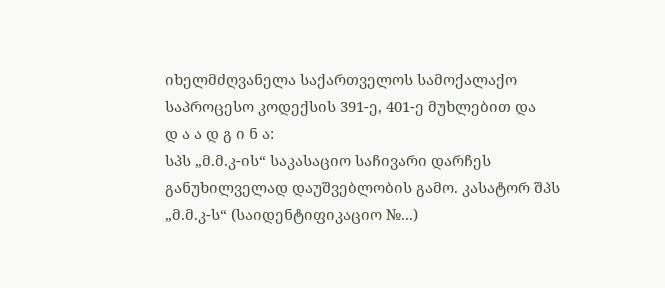იხელმძღვანელა საქართველოს სამოქალაქო საპროცესო კოდექსის 391-ე, 401-ე მუხლებით და
დ ა ა დ გ ი ნ ა:
სპს „მ.მ.კ-ის“ საკასაციო საჩივარი დარჩეს განუხილველად დაუშვებლობის გამო. კასატორ შპს „მ.მ.კ-ს“ (საიდენტიფიკაციო №...)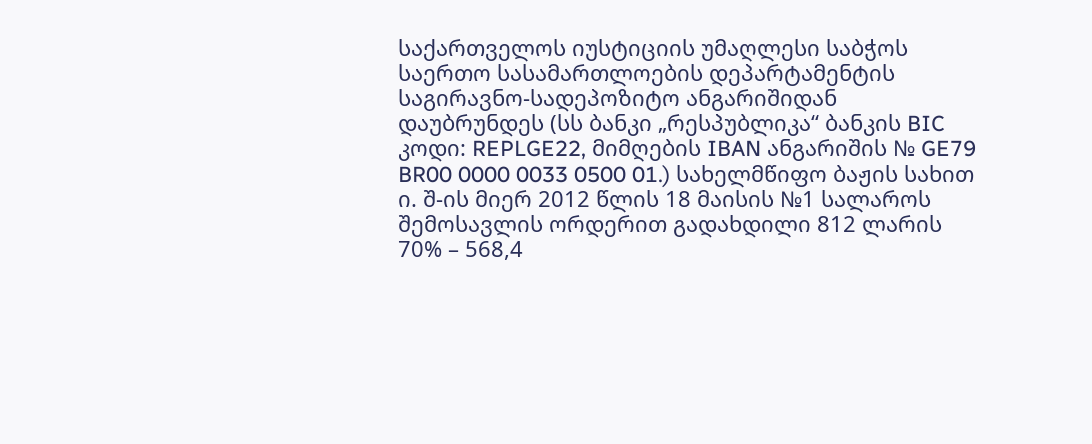საქართველოს იუსტიციის უმაღლესი საბჭოს საერთო სასამართლოების დეპარტამენტის საგირავნო-სადეპოზიტო ანგარიშიდან დაუბრუნდეს (სს ბანკი „რესპუბლიკა“ ბანკის BIC კოდი: REPLGE22, მიმღების IBAN ანგარიშის № GE79 BR00 0000 0033 0500 01.) სახელმწიფო ბაჟის სახით ი. შ-ის მიერ 2012 წლის 18 მაისის №1 სალაროს შემოსავლის ორდერით გადახდილი 812 ლარის 70% – 568,4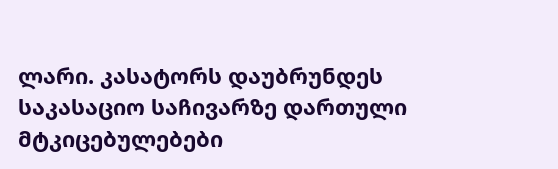ლარი. კასატორს დაუბრუნდეს საკასაციო საჩივარზე დართული მტკიცებულებები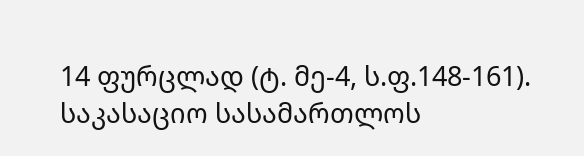14 ფურცლად (ტ. მე-4, ს.ფ.148-161). საკასაციო სასამართლოს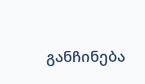განჩინება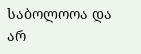საბოლოოა და არ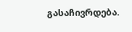გასაჩივრდება.